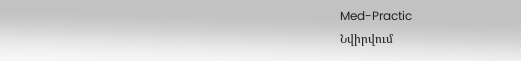Med-Practic
Նվիրվում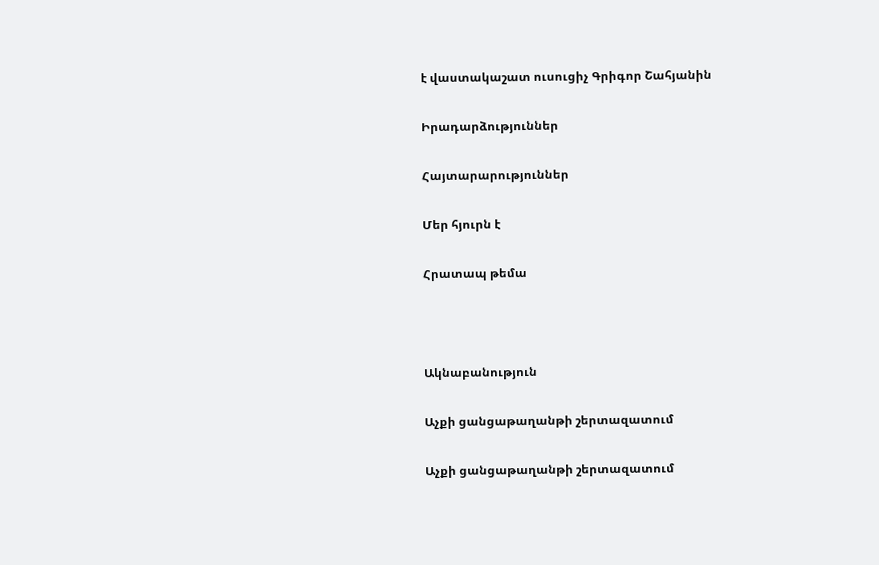է վաստակաշատ ուսուցիչ Գրիգոր Շահյանին

Իրադարձություններ

Հայտարարություններ

Մեր հյուրն է

Հրատապ թեմա



Ակնաբանություն

Աչքի ցանցաթաղանթի շերտազատում

Աչքի ցանցաթաղանթի շերտազատում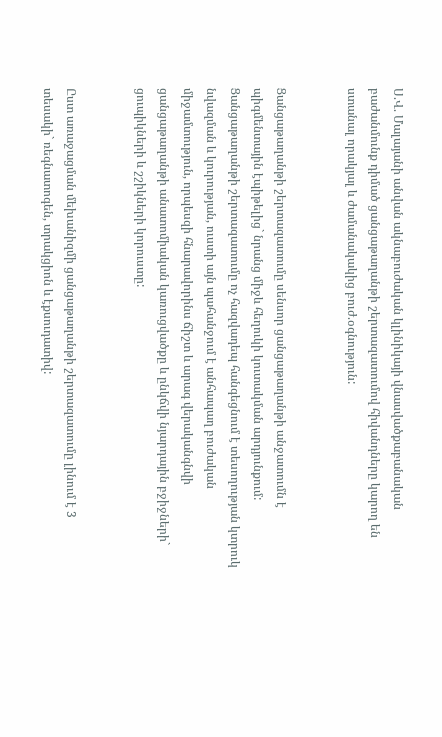Ս.Վ. Մալայանի անվան ակնաբուժական կլինիկայի վնասվածքաբանական բաժանմունք դիմած ցանցաթաղանթի շերտազատումով հիվանդները կարող են ստանալ որակյալ և ժամանակակից բուժ.օգնություն:


Ցանցաթաղանթի շերտազատումը սենսոր ցանցաթաղանթի անջատումն է պիգմենտային էպիթելից` նրանց միջև հեղուկի կուտակման արդյունքում: Ցանցաթաղանթի շերտազատումը ոչ հազվադեպ հանգեցնում է տեսողության կտրուկ նվազման և կուրության, ուստի այն պահանջում է անհապաղ բուժական միջամտություն, որպեսզի հնարավորինս ճիշտ և արագ վերականգնվի ցանցաթաղանթի անատոմիական կառուցվածքը և ընկճվի նյարդային բջիջների` ցուպիկների և շշիկների կորուստը:


Ըստ առաջացման մեխանիզմի ցանցաթաղանթի շերտազատումը լինում է 3 տեսակի` ռեգնատոգեն, տրակցիոն և էքսուդատիվ: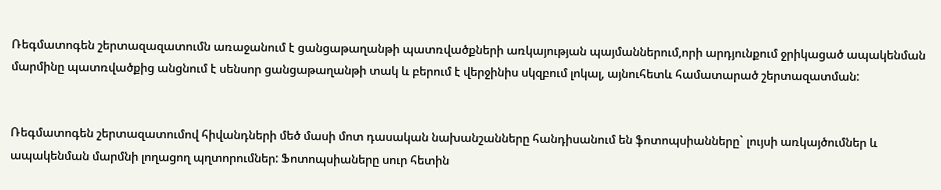Ռեգմատոգեն շերտազազատումն առաջանում է ցանցաթաղանթի պատռվածքների առկայության պայմաններում,որի արդյունքում ջրիկացած ապակենման մարմինը պատռվածքից անցնում է սենսոր ցանցաթաղանթի տակ և բերում է վերջինիս սկզբում լոկալ, այնուհետև համատարած շերտազատման:


Ռեգմատոգեն շերտազատումով հիվանդների մեծ մասի մոտ դասական նախանշանները հանդիսանում են ֆոտոպսիանները` լույսի առկայծումներ և ապակենման մարմնի լողացող պղտորումներ: Ֆոտոպսիաները սուր հետին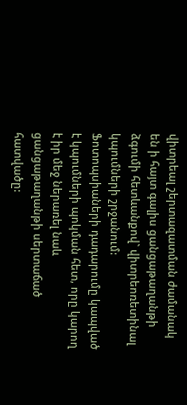վիտրեալ շերտազատման ժամանակ են ի հայտ գալիս ցանցաթաղանթի ձգումի հետևանքով` վիտրեոռետինալ կպումների շրջանում: Ֆոտոպսիաների դադարումը կապված է կպումների պոկման հետ, որը կարող է իր մեջ ներառել նաև ցանցաթաղանթի սերտաճած հատվածը: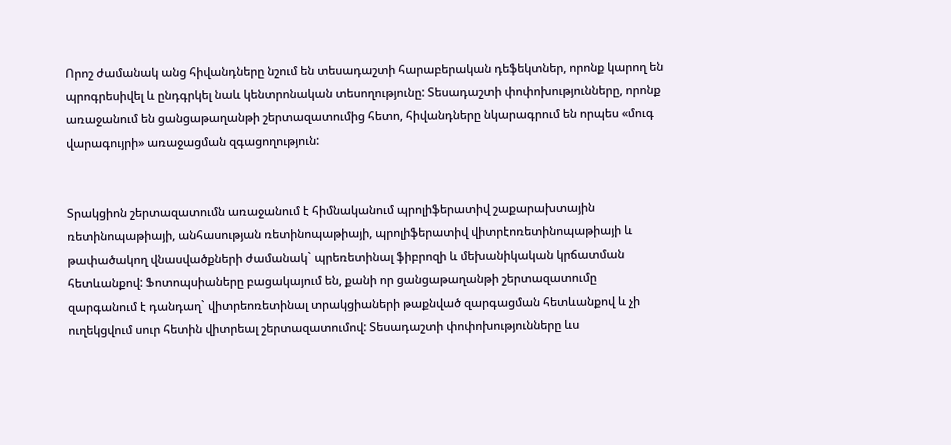Որոշ ժամանակ անց հիվանդները նշում են տեսադաշտի հարաբերական դեֆեկտներ, որոնք կարող են պրոգրեսիվել և ընդգրկել նաև կենտրոնական տեսողությունը: Տեսադաշտի փոփոխությունները, որոնք առաջանում են ցանցաթաղանթի շերտազատումից հետո, հիվանդները նկարագրում են որպես «մուգ վարագույրի» առաջացման զգացողություն:


Տրակցիոն շերտազատումն առաջանում է հիմնականում պրոլիֆերատիվ շաքարախտային ռետինոպաթիայի, անհասության ռետինոպաթիայի, պրոլիֆերատիվ վիտրէոռետինոպաթիայի և թափածակող վնասվածքների ժամանակ` պրեռետինալ ֆիբրոզի և մեխանիկական կրճատման հետևանքով: Ֆոտոպսիաները բացակայում են, քանի որ ցանցաթաղանթի շերտազատումը զարգանում է դանդաղ` վիտրեոռետինալ տրակցիաների թաքնված զարգացման հետևանքով և չի ուղեկցվում սուր հետին վիտրեալ շերտազատումով: Տեսադաշտի փոփոխությունները ևս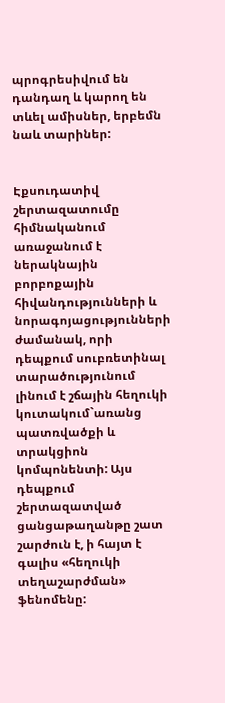պրոգրեսիվում են դանդաղ և կարող են տևել ամիսներ, երբեմն նաև տարիներ:


Էքսուդատիվ շերտազատումը հիմնականում առաջանում է ներակնային բորբոքային հիվանդությունների և նորագոյացությունների ժամանակ, որի դեպքում սուբռետինալ տարածությունում լինում է շճային հեղուկի կուտակում`առանց պատռվածքի և տրակցիոն կոմպոնենտի: Այս դեպքում շերտազատված ցանցաթաղանթը շատ շարժուն է, ի հայտ է գալիս «հեղուկի տեղաշարժման» ֆենոմենը: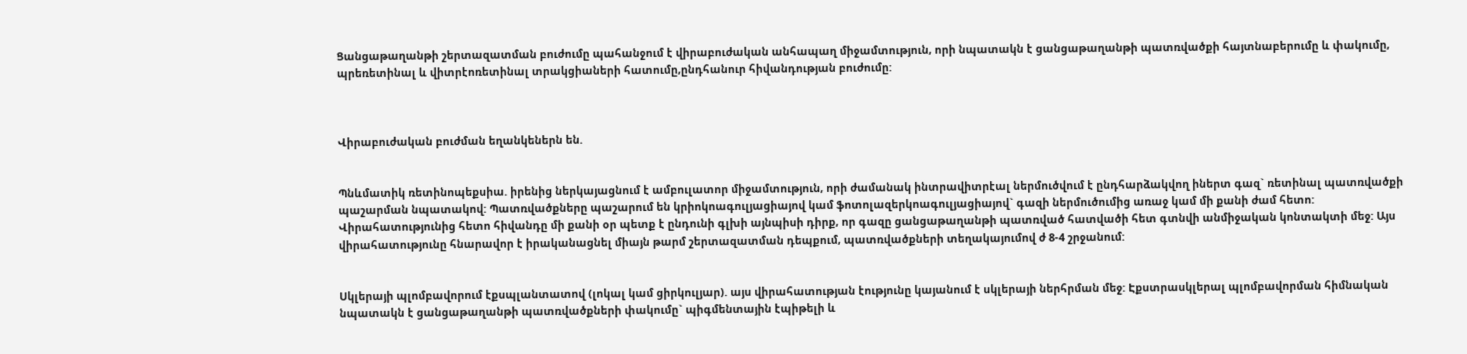Ցանցաթաղանթի շերտազատման բուժումը պահանջում է վիրաբուժական անհապաղ միջամտություն, որի նպատակն է ցանցաթաղանթի պատռվածքի հայտնաբերումը և փակումը, պրեռետինալ և վիտրէոռետինալ տրակցիաների հատումը,ընդհանուր հիվանդության բուժումը:



Վիրաբուժական բուժման եղանկեներն են.


Պնևմատիկ ռետինոպեքսիա. իրենից ներկայացնում է ամբուլատոր միջամտություն, որի ժամանակ ինտրավիտրէալ ներմուծվում է ընդհարձակվող իներտ գազ` ռետինալ պատռվածքի պաշարման նպատակով: Պատռվածքները պաշարում են կրիոկոագուլյացիայով կամ ֆոտոլազերկոագուլյացիայով` գազի ներմուծումից առաջ կամ մի քանի ժամ հետո: Վիրահատությունից հետո հիվանդը մի քանի օր պետք է ընդունի գլխի այնպիսի դիրք, որ գազը ցանցաթաղանթի պատռված հատվածի հետ գտնվի անմիջական կոնտակտի մեջ: Այս վիրահատությունը հնարավոր է իրականացնել միայն թարմ շերտազատման դեպքում, պատռվածքների տեղակայումով ժ 8-4 շրջանում:


Սկլերայի պլոմբավորում էքսպլանտատով (լոկալ կամ ցիրկուլյար). այս վիրահատության էությունը կայանում է սկլերայի ներհրման մեջ: Էքստրասկլերալ պլոմբավորման հիմնական նպատակն է ցանցաթաղանթի պատռվածքների փակումը` պիգմենտային էպիթելի և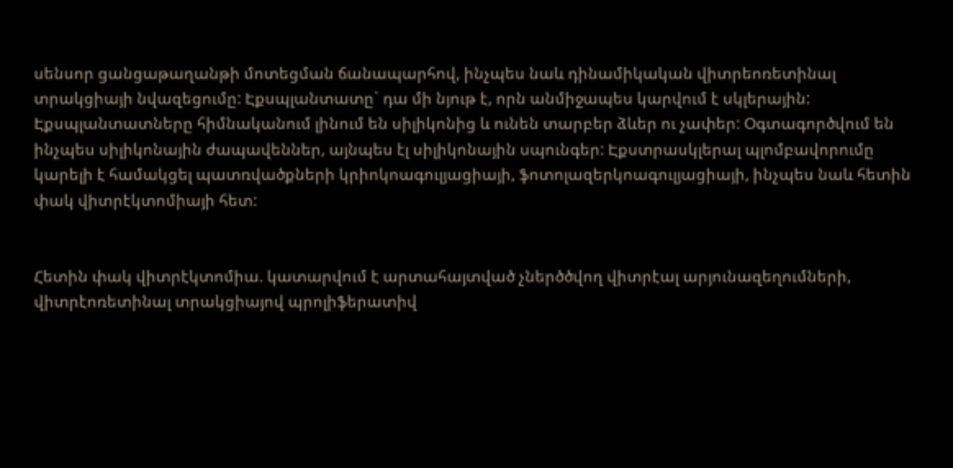սենսոր ցանցաթաղանթի մոտեցման ճանապարհով, ինչպես նաև դինամիկական վիտրեոռետինալ տրակցիայի նվազեցումը: Էքսպլանտատը` դա մի նյութ է, որն անմիջապես կարվում է սկլերային: Էքսպլանտատները հիմնականում լինում են սիլիկոնից և ունեն տարբեր ձևեր ու չափեր: Օգտագործվում են ինչպես սիլիկոնային ժապավեններ, այնպես էլ սիլիկոնային սպունգեր: Էքստրասկլերալ պլոմբավորումը կարելի է համակցել պատռվածքների կրիոկոագուլյացիայի, ֆոտոլազերկոագուլյացիայի, ինչպես նաև հետին փակ վիտրէկտոմիայի հետ:


Հետին փակ վիտրէկտոմիա. կատարվում է արտահայտված չներծծվող վիտրէալ արյունազեղումների, վիտրէոռետինալ տրակցիայով պրոլիֆերատիվ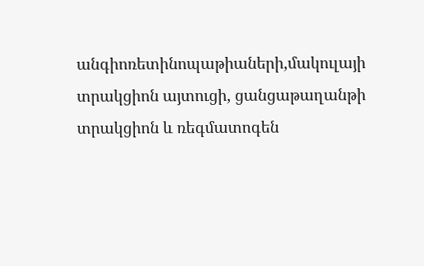անգիոռետինոպաթիաների,մակուլայի տրակցիոն այտուցի, ցանցաթաղանթի տրակցիոն և ռեգմատոգեն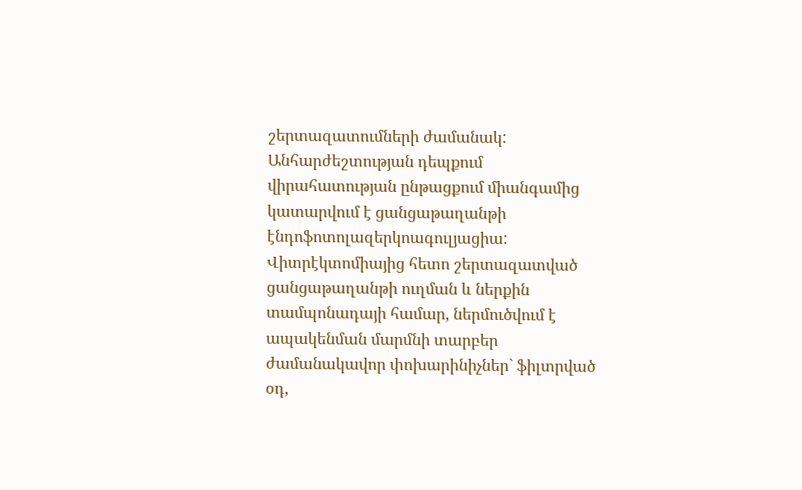շերտազատումների ժամանակ: Անհարժեշտության դեպքում վիրահատության ընթացքում միանգամից կատարվում է ցանցաթաղանթի էնդոֆոտոլազերկոագուլյացիա: Վիտրէկտոմիայից հետո շերտազատված ցանցաթաղանթի ուղման և ներքին տամպոնադայի համար, ներմուծվում է ապակենման մարմնի տարբեր ժամանակավոր փոխարինիչներ` ֆիլտրված օդ,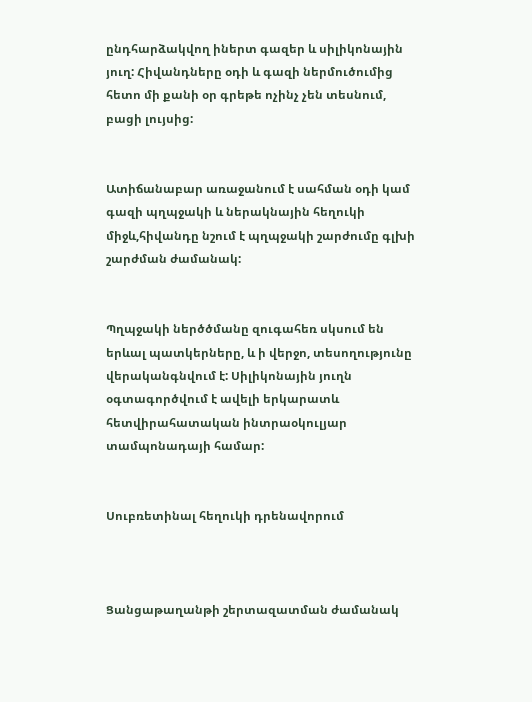ընդհարձակվող իներտ գազեր և սիլիկոնային յուղ: Հիվանդները օդի և գազի ներմուծումից հետո մի քանի օր գրեթե ոչինչ չեն տեսնում, բացի լույսից:


Ատիճանաբար առաջանում է սահման օդի կամ գազի պղպջակի և ներակնային հեղուկի միջև,հիվանդը նշում է պղպջակի շարժումը գլխի շարժման ժամանակ:


Պղպջակի ներծծմանը զուգահեռ սկսում են երևալ պատկերները, և ի վերջո, տեսողությունը վերականգնվում է: Սիլիկոնային յուղն օգտագործվում է ավելի երկարատև հետվիրահատական ինտրաօկուլյար տամպոնադայի համար:


Սուբռետինալ հեղուկի դրենավորում



Ցանցաթաղանթի շերտազատման ժամանակ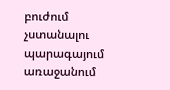բուժում չստանալու պարագայում առաջանում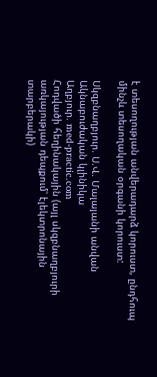է տեսողության անվերադարձ կորուստ, ընդհուպ մինչև տեսողական օրգանի կորուստ:

Սկզբնաղբյուր. Ս.Վ. Մալայանի անվան Ակնաբուժական կլինիկա
Աղբյուր. med-practic.com
Հոդվածի հեղինակային (այլ սկզբնաղբյուրի առկայության դեպքում՝ էլեկտրոնային տարբերակի)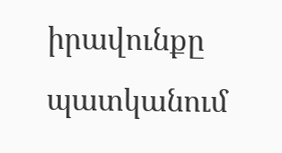իրավունքը պատկանում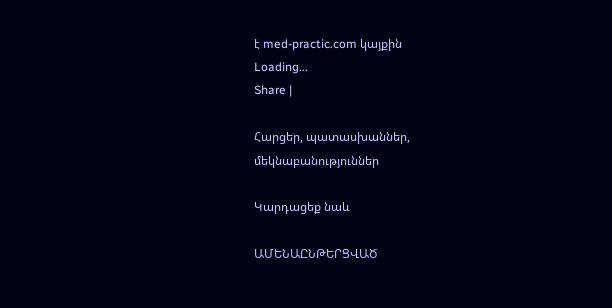է med-practic.com կայքին
Loading...
Share |

Հարցեր, պատասխաններ, մեկնաբանություններ

Կարդացեք նաև

ԱՄԵՆԱԸՆԹԵՐՑՎԱԾ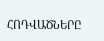ՀՈԴՎԱԾՆԵՐԸ